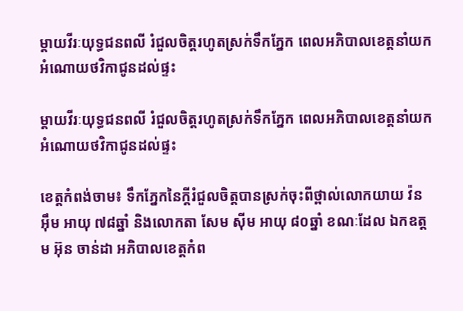ម្តាយវីរៈយុទ្ធជនពលី រំជួលចិត្តរហូតស្រក់ទឹកភ្នែក ពេលអភិបាលខេត្តនាំយកអំណោយថវិកាជូនដល់ផ្ទះ

ម្តាយវីរៈយុទ្ធជនពលី រំជួលចិត្តរហូតស្រក់ទឹកភ្នែក ពេលអភិបាលខេត្តនាំយកអំណោយថវិកាជូនដល់ផ្ទះ

ខេត្តកំពង់ចាម៖ ទឹកភ្នែកនៃក្តីរំជួលចិត្តបានស្រក់ចុះពីថ្ពាល់លោកយាយ វ៉ន អ៊ឹម អាយុ ៧៨ឆ្នាំ និងលោកតា សែម ស៊ីម អាយុ ៨០ឆ្នាំ ខណៈដែល ឯកឧត្តម អ៊ុន ចាន់ដា អភិបាលខេត្តកំព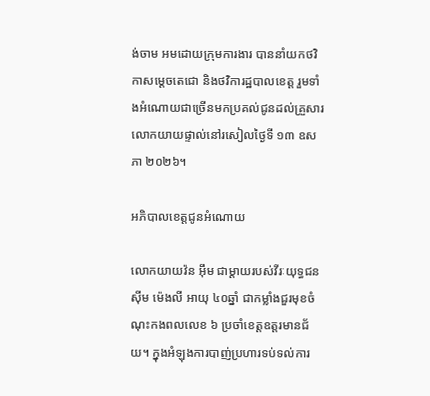ង់ចាម អមដោយក្រុមការងារ បាននាំយកថវិកាសម្តេចតេជោ និងថវិការដ្ឋបាលខេត្ត រួមទាំងអំណោយជាច្រើនមកប្រគល់ជូនដល់គ្រួសារលោកយាយផ្ទាល់នៅរសៀលថ្ងៃទី ១៣ ឧសភា ២០២៦។

អភិបាលខេត្តជូនអំណោយ

លោកយាយវ៉ន អ៊ឹម ជាម្តាយរបស់វីរៈយុទ្ធជន ស៊ីម ម៉េងលី អាយុ ៤០ឆ្នាំ ជាកម្លាំងជួរមុខចំណុះកងពលលេខ ៦ ប្រចាំខេត្តឧត្តរមានជ័យ។ ក្នុងអំឡុងការបាញ់ប្រហារទប់ទល់ការ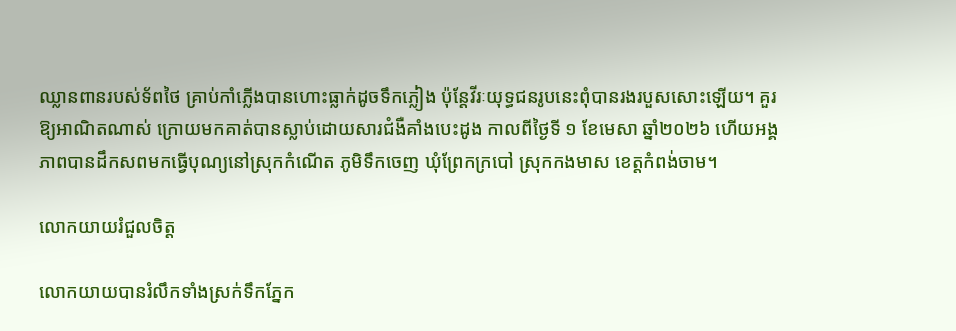ឈ្លានពានរបស់ទ័ពថៃ គ្រាប់កាំភ្លើងបានហោះធ្លាក់ដូចទឹកភ្លៀង ប៉ុន្តែវីរៈយុទ្ធជនរូបនេះពុំបានរងរបួសសោះឡើយ។ គួរឱ្យអាណិតណាស់ ក្រោយមកគាត់បានស្លាប់ដោយសារជំងឺគាំងបេះដូង កាលពីថ្ងៃទី ១ ខែមេសា ឆ្នាំ២០២៦ ហើយអង្គភាពបានដឹកសពមកធ្វើបុណ្យនៅស្រុកកំណើត ភូមិទឹកចេញ ឃុំព្រែកក្របៅ ស្រុកកងមាស ខេត្តកំពង់ចាម។

លោកយាយរំជួលចិត្ត

លោកយាយបានរំលឹកទាំងស្រក់ទឹកភ្នែក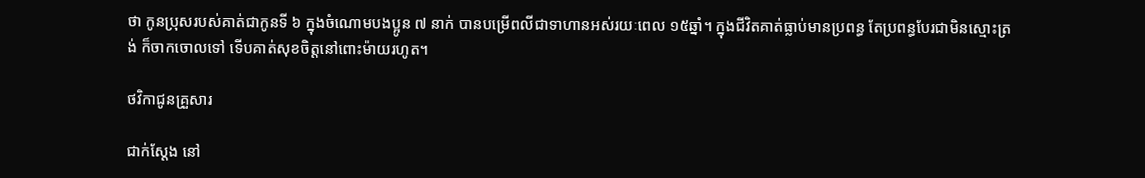ថា កូនប្រុសរបស់គាត់ជាកូនទី ៦ ក្នុងចំណោមបងប្អូន ៧ នាក់ បានបម្រើពលីជាទាហានអស់រយៈពេល ១៥ឆ្នាំ។ ក្នុងជីវិតគាត់ធ្លាប់មានប្រពន្ធ តែប្រពន្ធបែរជាមិនស្មោះត្រង់ ក៏ចាកចោលទៅ ទើបគាត់សុខចិត្តនៅពោះម៉ាយរហូត។

ថវិកាជូនគ្រួសារ

ជាក់ស្តែង នៅ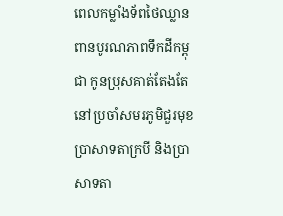ពេលកម្លាំងទ័ពថៃឈ្លានពានបូរណភាពទឹកដីកម្ពុជា កូនប្រុសគាត់តែងតែនៅប្រចាំសមរភូមិជួរមុខ ប្រាសាទតាក្របី និងប្រាសាទតា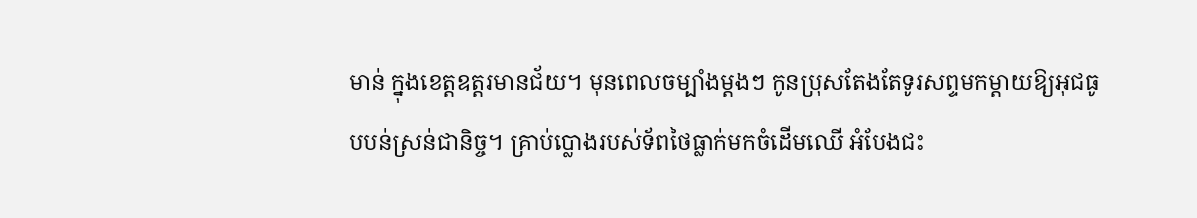មាន់ ក្នុងខេត្តឧត្តរមានជ័យ។ មុនពេលចម្បាំងម្តងៗ កូនប្រុសតែងតែទូរសព្ទមកម្តាយឱ្យអុជធូបបន់ស្រន់ជានិច្ច។ គ្រាប់ប្លោងរបស់ទ័ពថៃធ្លាក់មកចំដើមឈើ អំបែងជះ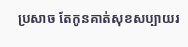ប្រសាច តែកូនគាត់សុខសប្បាយរ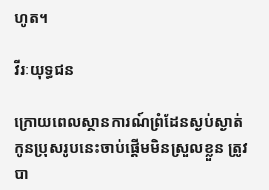ហូត។

វីរៈយុទ្ធជន

ក្រោយពេលស្ថានការណ៍ព្រំដែនស្ងប់ស្ងាត់ កូនប្រុសរូបនេះចាប់ផ្តើមមិនស្រួលខ្លួន ត្រូវបា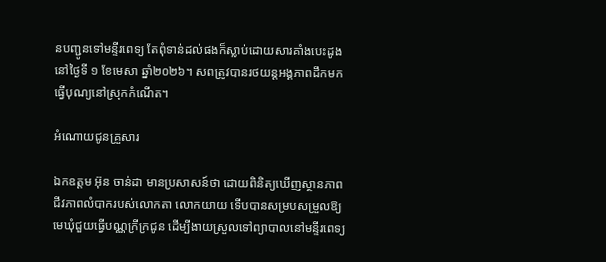នបញ្ជូនទៅមន្ទីរពេទ្យ តែពុំទាន់ដល់ផងក៏ស្លាប់ដោយសារគាំងបេះដូងនៅថ្ងៃទី ១ ខែមេសា ឆ្នាំ២០២៦។ សពត្រូវបានរថយន្តអង្គភាពដឹកមកធ្វើបុណ្យនៅស្រុកកំណើត។

អំណោយជូនគ្រួសារ

ឯកឧត្តម អ៊ុន ចាន់ដា មានប្រសាសន៍ថា ដោយពិនិត្យឃើញស្ថានភាពជីវភាពលំបាករបស់លោកតា លោកយាយ ទើបបានសម្របសម្រួលឱ្យមេឃុំជួយធ្វើបណ្ណក្រីក្រជូន ដើម្បីងាយស្រួលទៅព្យាបាលនៅមន្ទីរពេទ្យ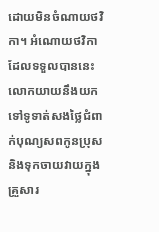ដោយមិនចំណាយថវិកា។ អំណោយថវិកាដែលទទួលបាននេះ លោកយាយនឹងយកទៅទូទាត់សងថ្លៃជំពាក់បុណ្យសពកូនប្រុស និងទុកចាយវាយក្នុងគ្រួសារ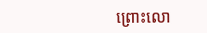ព្រោះលោ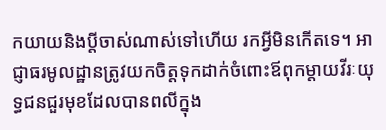កយាយនិងប្តីចាស់ណាស់ទៅហើយ រកអ្វីមិនកើតទេ។ អាជ្ញាធរមូលដ្ឋានត្រូវយកចិត្តទុកដាក់ចំពោះឪពុកម្តាយវីរៈយុទ្ធជនជួរមុខដែលបានពលីក្នុង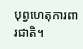បុព្វហេតុការពារជាតិ។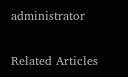administrator

Related Articles